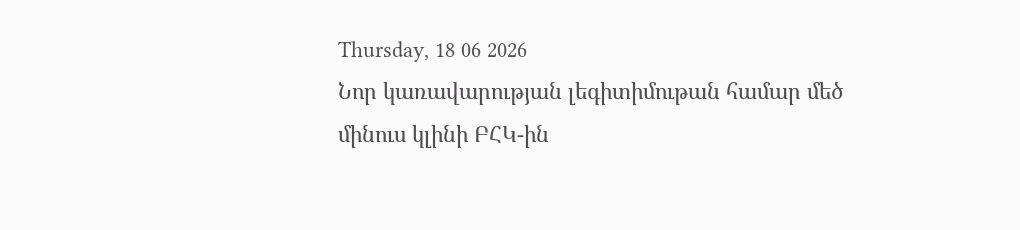Thursday, 18 06 2026
Նոր կառավարության լեգիտիմութան համար մեծ մինուս կլինի ԲՀԿ-ին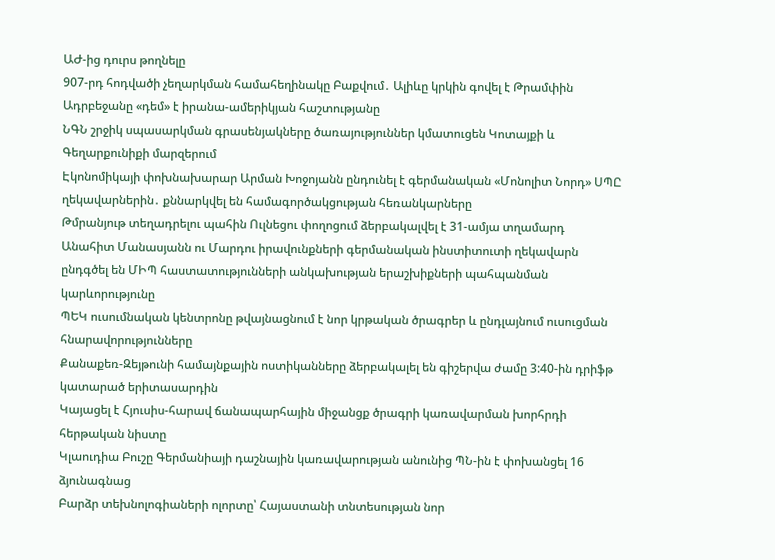ԱԺ-ից դուրս թողնելը
907-րդ հոդվածի չեղարկման համահեղինակը Բաքվում․ Ալիևը կրկին գովել է Թրամփին
Ադրբեջանը «դեմ» է իրանա-ամերիկյան հաշտությանը
ՆԳՆ շրջիկ սպասարկման գրասենյակները ծառայություններ կմատուցեն Կոտայքի և Գեղարքունիքի մարզերում
Էկոնոմիկայի փոխնախարար Արման Խոջոյանն ընդունել է գերմանական «Մոնոլիտ Նորդ» ՍՊԸ ղեկավարներին․ քննարկվել են համագործակցության հեռանկարները
Թմրանյութ տեղադրելու պահին Ուլնեցու փողոցում ձերբակալվել է 31-ամյա տղամարդ
Անահիտ Մանասյանն ու Մարդու իրավունքների գերմանական ինստիտուտի ղեկավարն ընդգծել են ՄԻՊ հաստատությունների անկախության երաշխիքների պահպանման կարևորությունը
ՊԵԿ ուսումնական կենտրոնը թվայնացնում է նոր կրթական ծրագրեր և ընդլայնում ուսուցման հնարավորությունները
Քանաքեռ-Զեյթունի համայնքային ոստիկանները ձերբակալել են գիշերվա ժամը 3:40-ին դրիֆթ կատարած երիտասարդին
Կայացել է Հյուսիս-հարավ ճանապարհային միջանցք ծրագրի կառավարման խորհրդի հերթական նիստը
Կլաուդիա Բուշը Գերմանիայի դաշնային կառավարության անունից ՊՆ-ին է փոխանցել 16 ձյունագնաց
Բարձր տեխնոլոգիաների ոլորտը՝ Հայաստանի տնտեսության նոր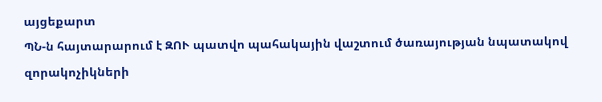այցեքարտ
ՊՆ-ն հայտարարում է ԶՈՒ պատվո պահակային վաշտում ծառայության նպատակով զորակոչիկների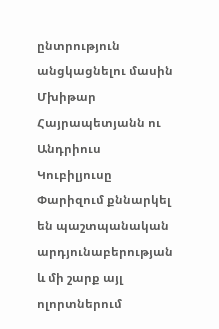ընտրություն անցկացնելու մասին
Մխիթար Հայրապետյանն ու Անդրիուս Կուբիլյուսը Փարիզում քննարկել են պաշտպանական արդյունաբերության և մի շարք այլ ոլորտներում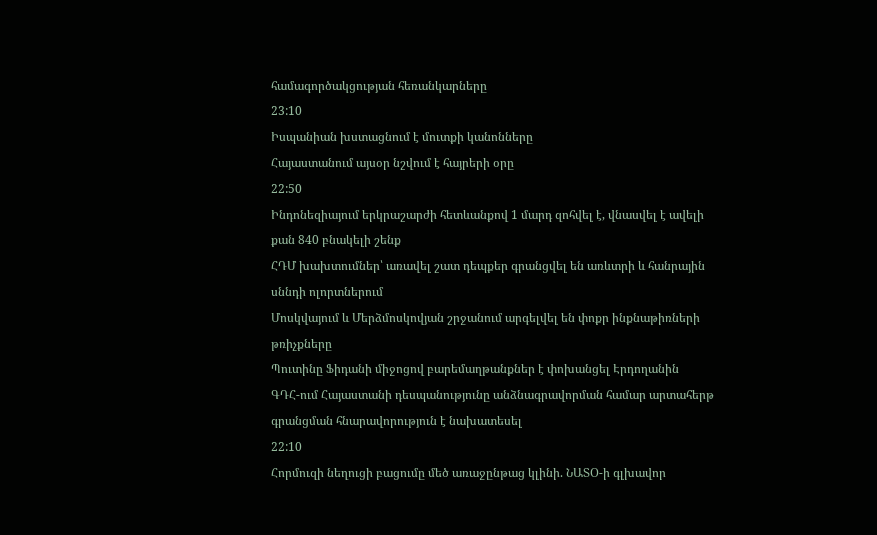համագործակցության հեռանկարները
23:10
Իսպանիան խստացնում է մուտքի կանոնները
Հայաստանում այսօր նշվում է հայրերի օրը
22:50
Ինդոնեզիայում երկրաշարժի հետևանքով 1 մարդ զոհվել է, վնասվել է ավելի քան 840 բնակելի շենք
ՀԴՄ խախտումներ՝ առավել շատ դեպքեր գրանցվել են առևտրի և հանրային սննդի ոլորտներում
Մոսկվայում և Մերձմոսկովյան շրջանում արգելվել են փոքր ինքնաթիռների թռիչքները
Պուտինը Ֆիդանի միջոցով բարեմաղթանքներ է փոխանցել Էրդողանին
ԳԴՀ-ում Հայաստանի դեսպանությունը անձնագրավորման համար արտահերթ գրանցման հնարավորություն է նախատեսել
22:10
Հորմուզի նեղուցի բացումը մեծ առաջընթաց կլինի. ՆԱՏՕ-ի գլխավոր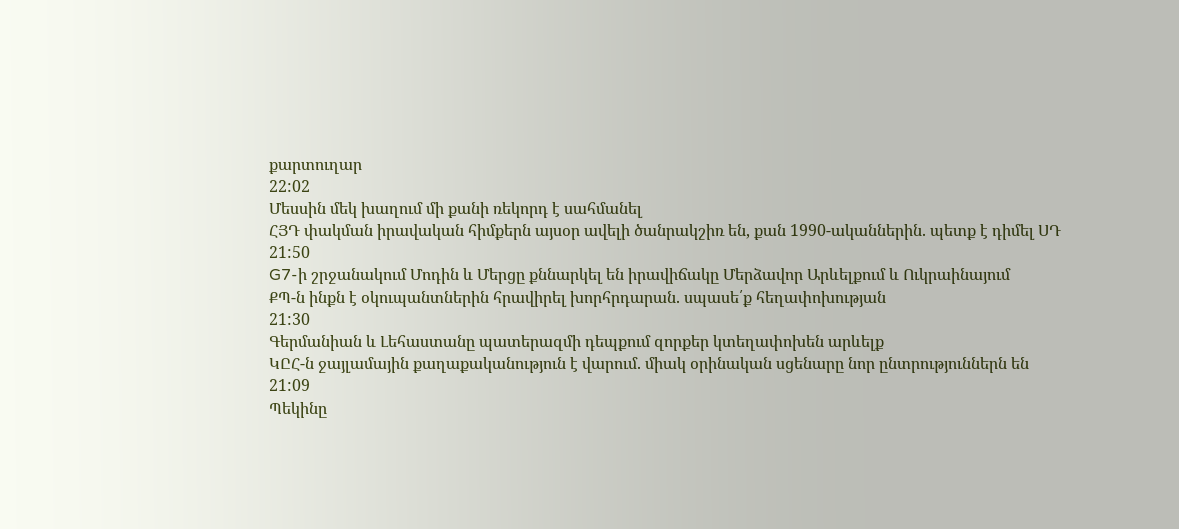քարտուղար
22:02
Մեսսին մեկ խաղում մի քանի ռեկորդ է սահմանել
ՀՅԴ փակման իրավական հիմքերն այսօր ավելի ծանրակշիռ են, քան 1990-ականներին. պետք է դիմել ՍԴ
21:50
G7-ի շրջանակում Մոդին և Մերցը քննարկել են իրավիճակը Մերձավոր Արևելքում և Ուկրաինայում
ՔՊ-ն ինքն է օկուպանտներին հրավիրել խորհրդարան. սպասե՛ք հեղափոխության
21:30
Գերմանիան և Լեհաստանը պատերազմի դեպքում զորքեր կտեղափոխեն արևելք
ԿԸՀ-ն ջայլամային քաղաքականություն է վարում. միակ օրինական սցենարը նոր ընտրություններն են
21:09
Պեկինը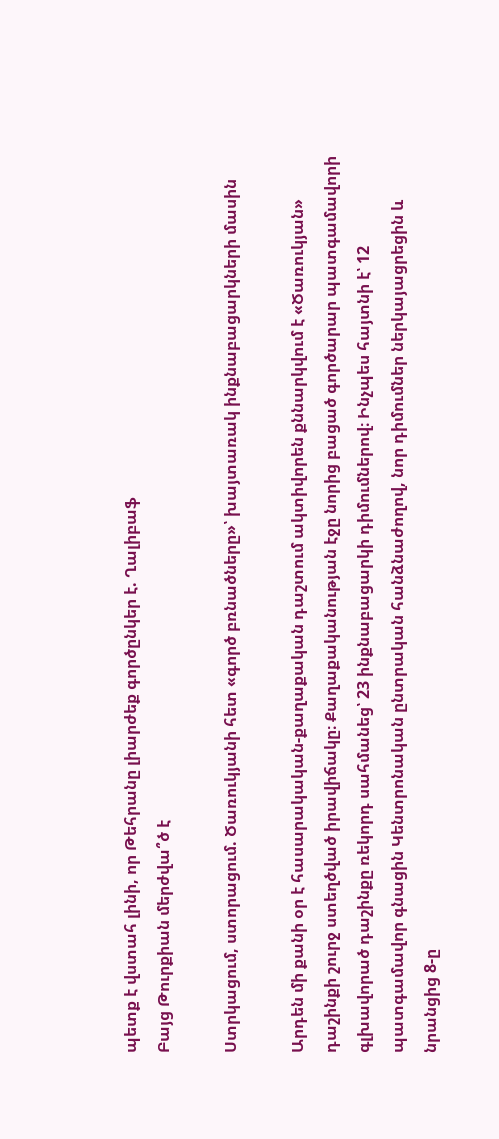պետք է վստահ լինի, որ Թեհրանը լիարժեք գործընկեր է. Ղալիբաֆ
Բայց Թուրքիան մերժվա՞ծ է

Ստրկացում, ստորացում. Ծառուկյանի հետ «գործ բռնածները»՝ խայտառակ ինքնաբացարկների մասին

Արդեն մի քանի օր է հասարակական-քաղաքական դաշտում ակտիվորեն քննարկվում է «Ծառուկյան» դաշինքի շուրջ ստեղծված իրավիճակը։ Քաղաքականության էջը նորից բացած գործարար պատգամավորի գլխավորած դաշինքը ռեկորդ սահմանեց՝ 23 ինքնաբացարկի դիմումներով։ Ինչպես հայտնի է՝ 12 պատգամավոր գնացին Կենտրոնական ընտրական հանձնաժողով, նոր դիմումներ ներկայացրեցին և նրանցից 8-ը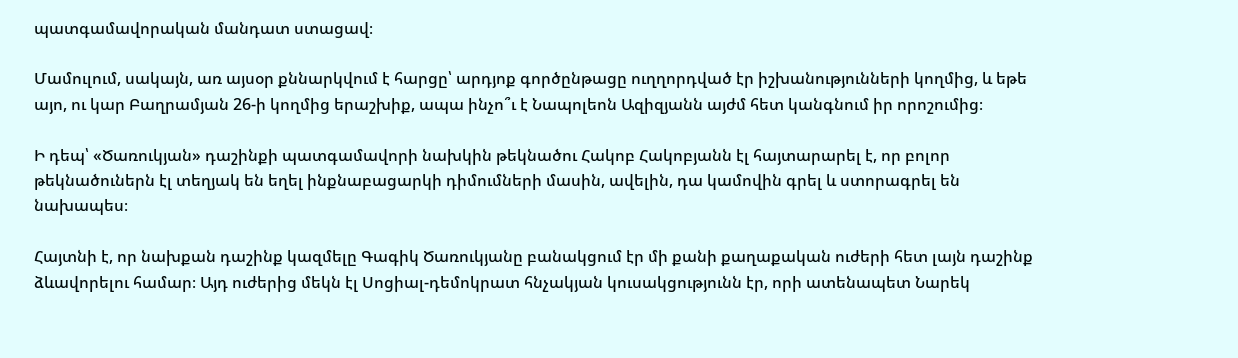պատգամավորական մանդատ ստացավ։

Մամուլում, սակայն, առ այսօր քննարկվում է հարցը՝ արդյոք գործընթացը ուղղորդված էր իշխանությունների կողմից, և եթե այո, ու կար Բաղրամյան 26-ի կողմից երաշխիք, ապա ինչո՞ւ է Նապոլեոն Ազիզյանն այժմ հետ կանգնում իր որոշումից։

Ի դեպ՝ «Ծառուկյան» դաշինքի պատգամավորի նախկին թեկնածու Հակոբ Հակոբյանն էլ հայտարարել է, որ բոլոր թեկնածուներն էլ տեղյակ են եղել ինքնաբացարկի դիմումների մասին, ավելին, դա կամովին գրել և ստորագրել են նախապես։

Հայտնի է, որ նախքան դաշինք կազմելը Գագիկ Ծառուկյանը բանակցում էր մի քանի քաղաքական ուժերի հետ լայն դաշինք ձևավորելու համար։ Այդ ուժերից մեկն էլ Սոցիալ-դեմոկրատ հնչակյան կուսակցությունն էր, որի ատենապետ Նարեկ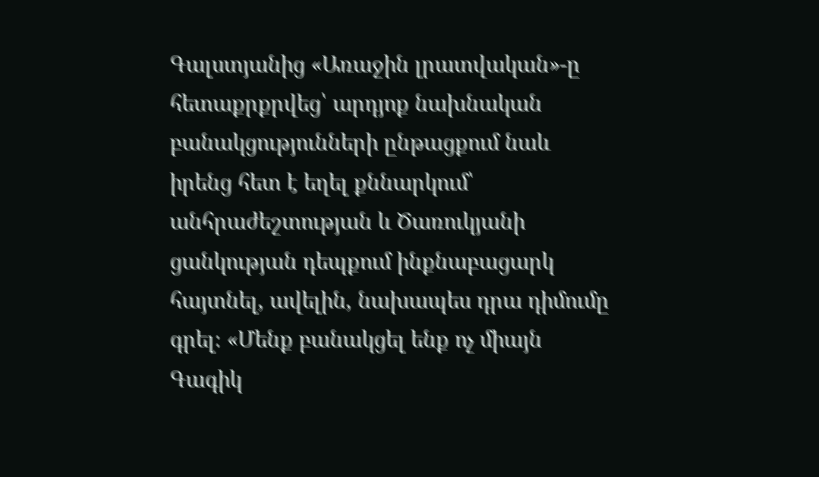Գալստյանից «Առաջին լրատվական»-ը հետաքրքրվեց՝ արդյոք նախնական բանակցությունների ընթացքում նաև իրենց հետ է եղել քննարկում՝ անհրաժեշտության և Ծառուկյանի ցանկության դեպքում ինքնաբացարկ հայտնել, ավելին, նախապես դրա դիմումը գրել։ «Մենք բանակցել ենք ոչ միայն Գագիկ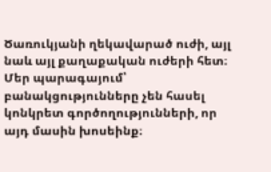Ծառուկյանի ղեկավարած ուժի, այլ նաև այլ քաղաքական ուժերի հետ։ Մեր պարագայում՝ բանակցությունները չեն հասել կոնկրետ գործողությունների, որ այդ մասին խոսեինք։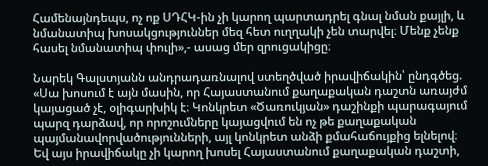Համենայնդեպս, ոչ ոք ՍԴՀԿ-ին չի կարող պարտադրել գնալ նման քայլի, և նմանատիպ խոսակցություններ մեզ հետ ուղղակի չեն տարվել։ Մենք չենք հասել նմանատիպ փուլի»,- ասաց մեր զրուցակիցը։

Նարեկ Գալստյանն անդրադառնալով ստեղծված իրավիճակին՝ ընդգծեց. «Սա խոսում է այն մասին, որ Հայաստանում քաղաքական դաշտն առայժմ կայացած չէ, օլիգարխիկ է։ Կոնկրետ «Ծառուկյան» դաշինքի պարագայում պարզ դարձավ, որ որոշումները կայացվում են ոչ թե քաղաքական պայմանավորվածությունների, այլ կոնկրետ անձի քմահաճույքից ելնելով։ Եվ այս իրավիճակը չի կարող խոսել Հայաստանում քաղաքական դաշտի,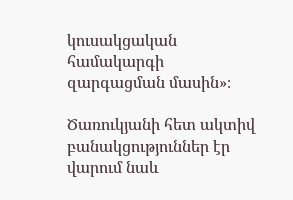կուսակցական համակարգի զարգացման մասին»։

Ծառուկյանի հետ ակտիվ բանակցություններ էր վարում նաև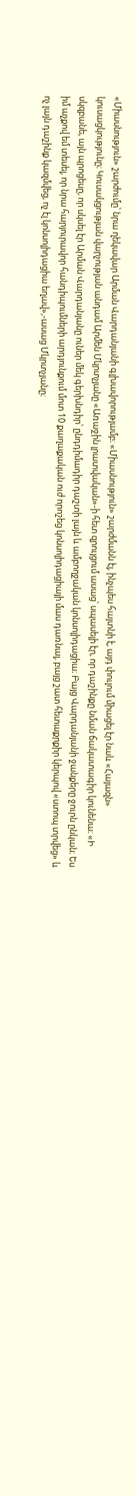«Միասնություն» շարժումը՝ նրա ղեկավար Արման Վարդանյանի գլխավորությամբ։ «Միասնություն» շարժմանն էլ, ինչպես հայտնի է, այդ փուլում միացել էր նաև «Հայազն» կուսացկությունը։ Կուսակցության վարչության անդամ Արմեն Մկրտչյանը «Առաջին լրատվական»-ի հետ զրույցում ասաց՝ սպասելի էր, որ դաշինքը նման ճակատագիր կունենա։ «Ի սկզբանե, այն պրոցեսը, որ սկսել էր Արման Վարդանյանը ուներ մեկ գերխնդիր՝ ընդդիմադիր դաշտի լայն և ամբողջական կոնսոլիդացիա։ Բայց Վարդանյանի ջանքերը ջուրն ընկան։ Ես իմ աչքով եմ տեսել, որ նրա հարյուրավոր հանդիպումների արդյունքում մոտ 10 քաղաքական ուժ որոշեց կոնսոլիդացիայի մաս դառնալ, բայց շատ հետաքրքիր կերպով «ստոպ տրվեց» և ոչ լայն դաշինք կազմվեց, ոչ էլ կոնսոլիդացիա եղավ»,-ասաց Մկրտչյանը։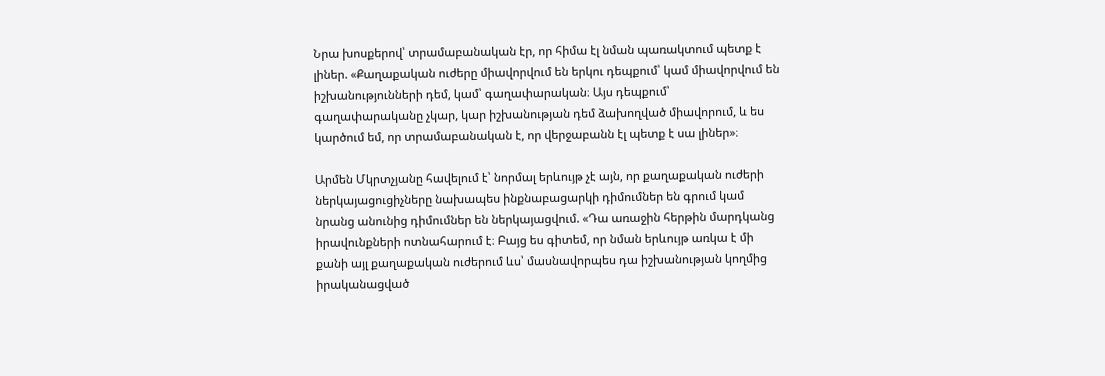Նրա խոսքերով՝ տրամաբանական էր, որ հիմա էլ նման պառակտում պետք է լիներ. «Քաղաքական ուժերը միավորվում են երկու դեպքում՝ կամ միավորվում են իշխանությունների դեմ, կամ՝ գաղափարական։ Այս դեպքում՝ գաղափարականը չկար, կար իշխանության դեմ ձախողված միավորում, և ես կարծում եմ, որ տրամաբանական է, որ վերջաբանն էլ պետք է սա լիներ»։

Արմեն Մկրտչյանը հավելում է՝ նորմալ երևույթ չէ այն, որ քաղաքական ուժերի ներկայացուցիչները նախապես ինքնաբացարկի դիմումներ են գրում կամ նրանց անունից դիմումներ են ներկայացվում. «Դա առաջին հերթին մարդկանց իրավունքների ոտնահարում է։ Բայց ես գիտեմ, որ նման երևույթ առկա է մի քանի այլ քաղաքական ուժերում ևս՝ մասնավորպես դա իշխանության կողմից իրականացված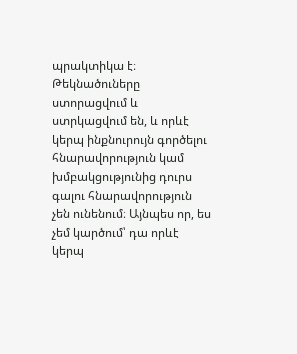պրակտիկա է։ Թեկնածուները ստորացվում և ստրկացվում են, և որևէ կերպ ինքնուրույն գործելու հնարավորություն կամ խմբակցությունից դուրս գալու հնարավորություն չեն ունենում։ Այնպես որ, ես չեմ կարծում՝ դա որևէ կերպ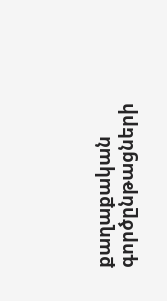քաղաքական գործընթացների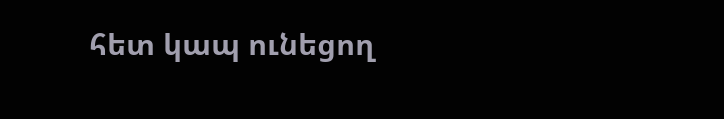հետ կապ ունեցող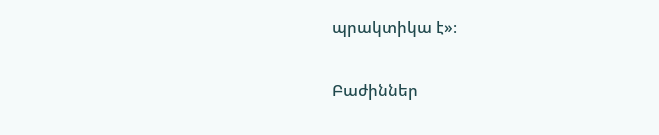պրակտիկա է»։

Բաժիններ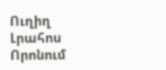Ուղիղ
Լրահոս
Որոնում